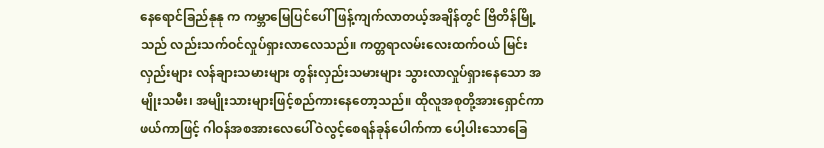နေရောင်ခြည်နုနု က ကမ္ဘာမြေပြင်ပေါ်ဖြန့်ကျက်လာတယ့်အချိန်တွင် ဗြိတိန်မြို့သည် လည်းသက်ဝင်လှုပ်ရှားလာလေသည်။ ကတ္တရာလမ်းလေးထက်ဝယ် မြင်းလှည်းများ လန်ချားသမားများ တွန်းလှည်းသမားများ သွားလာလှုပ်ရှားနေသော အမျိုးသမီး၊ အမျိုးသားများဖြင့်စည်ကားနေတော့သည်။ ထိုလူအစုတို့အားရှောင်ကာဖယ်ကာဖြင့် ဂါဝန်အစအားလေပေါ်ဝဲလွင့်စေရန်ခုန်ပေါက်ကာ ပေါ့ပါးသောခြေ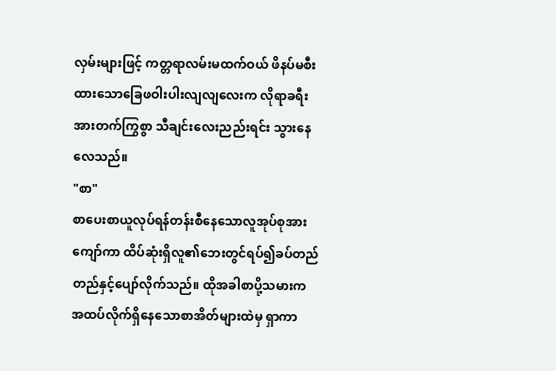လှမ်းများဖြင့် ကတ္တရာလမ်းမထက်ဝယ် ဖိနပ်မစီးထားသောခြေဖဝါးပါးလျလျလေးက လိုရာခရီးအားတက်ကြွစွာ သီချင်းလေးညည်းရင်း သွားနေလေသည်။
"စာ"
စာပေးစာယူလုပ်ရန်တန်းစီနေသောလူအုပ်စုအားကျော်ကာ ထိပ်ဆုံးရှိလူ၏ဘေးတွင်ရပ်၍ခပ်တည်တည်နှင့်ပျော်လိုက်သည်။ ထိုအခါစာပို့သမားက အထပ်လိုက်ရှိနေသောစာအိတ်များထဲမှ ရှာကာ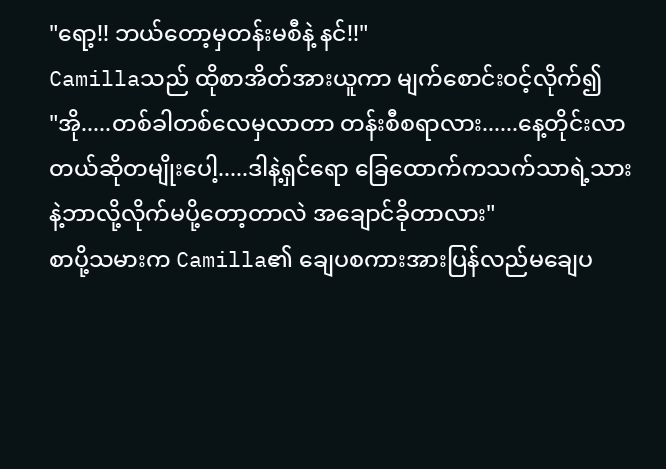"ရော့!! ဘယ်တော့မှတန်းမစီနဲ့ နင်!!"
Camillaသည် ထိုစာအိတ်အားယူကာ မျက်စောင်းဝင့်လိုက်၍
"အို.....တစ်ခါတစ်လေမှလာတာ တန်းစီစရာလား......နေ့တိုင်းလာတယ်ဆိုတမျိုးပေါ့.....ဒါနဲ့ရှင်ရော ခြေထောက်ကသက်သာရဲ့သားနဲ့ဘာလို့လိုက်မပို့တော့တာလဲ အချောင်ခိုတာလား"
စာပို့သမားက Camilla၏ ချေပစကားအားပြန်လည်မချေပ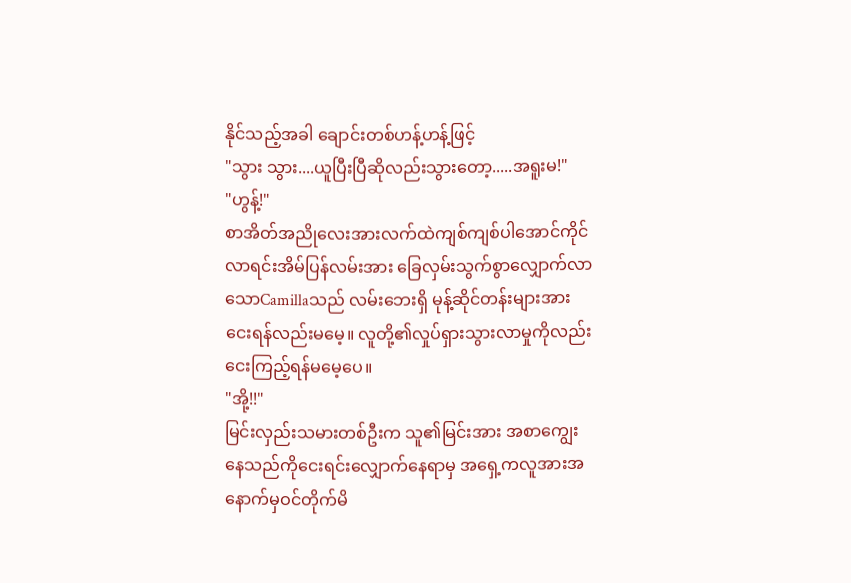နိုင်သည့်အခါ ချောင်းတစ်ဟန့်ဟန့်ဖြင့်
"သွား သွား....ယူပြီးပြီဆိုလည်းသွားတော့.....အရူးမ!"
"ဟွန့်!"
စာအိတ်အညိုလေးအားလက်ထဲကျစ်ကျစ်ပါအောင်ကိုင်လာရင်းအိမ်ပြန်လမ်းအား ခြေလှမ်းသွက်စွာလျှောက်လာသောCamillaသည် လမ်းဘေးရှိ မုန့်ဆိုင်တန်းများအားငေးရန်လည်းမမေ့။ လူတို့၏လှုပ်ရှားသွားလာမှုကိုလည်းငေးကြည့်ရန်မမေ့ပေ။
"အို့!!"
မြင်းလှည်းသမားတစ်ဦးက သူ၏မြင်းအား အစာကျွေးနေသည်ကိုငေးရင်းလျှောက်နေရာမှ အရှေ့ကလူအားအနောက်မှဝင်တိုက်မိ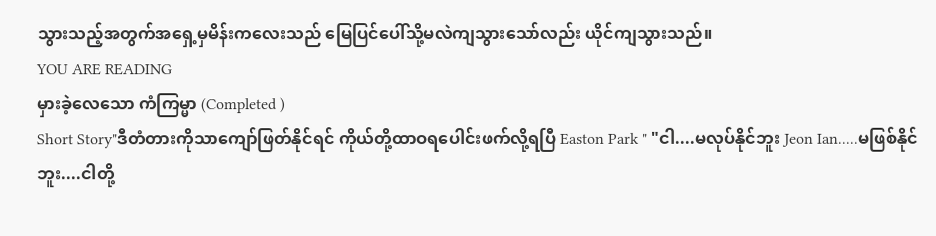သွားသည့်အတွက်အရှေ့မှမိန်းကလေးသည် မြေပြင်ပေါ်သို့မလဲကျသွားသော်လည်း ယိုင်ကျသွားသည်။
YOU ARE READING
မှားခဲ့လေသော ကံကြမ္မာ (Completed )
Short Story"ဒီတံတားကိုသာကျော်ဖြတ်နိုင်ရင် ကိုယ်တို့ထာဝရပေါင်းဖက်လို့ရပြီ Easton Park " "ငါ....မလုပ်နိုင်ဘူး Jeon Ian.....မဖြစ်နိုင်ဘူး....ငါတို့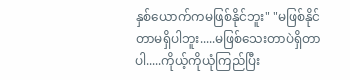နှစ်ယောက်ကမဖြစ်နိုင်ဘူး" "မဖြစ်နိုင်တာမရှိပါဘူး.....မဖြစ်သေးတာပဲရှိတာပါ.....ကိုယ့်ကိုယုံကြည်ပြီး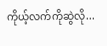ကိုယ့်လက်ကိုဆွဲလို...